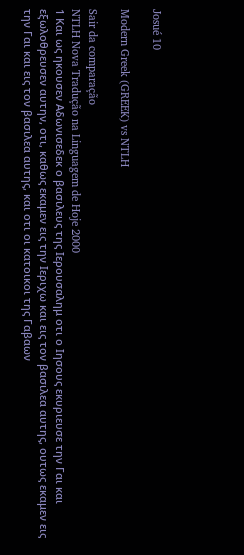Josué 10

Modern Greek (GREEK) vs NTLH

Sair da comparação
NTLH Nova Tradução na Linguagem de Hoje 2000
1 Και ως ηκουσεν Αδωνισεδεκ ο βασιλευς της Ιερουσαλημ οτι ο Ιησους εκυριευσε την Γαι και εξωλοθρευσεν αυτην, οτι, καθως εκαμεν εις την Ιεριχω και εις τον βασιλεα αυτης, ουτως εκαμεν εις την Γαι και εις τον βασιλεα αυτης, και οτι οι κατοικοι της Γαβαων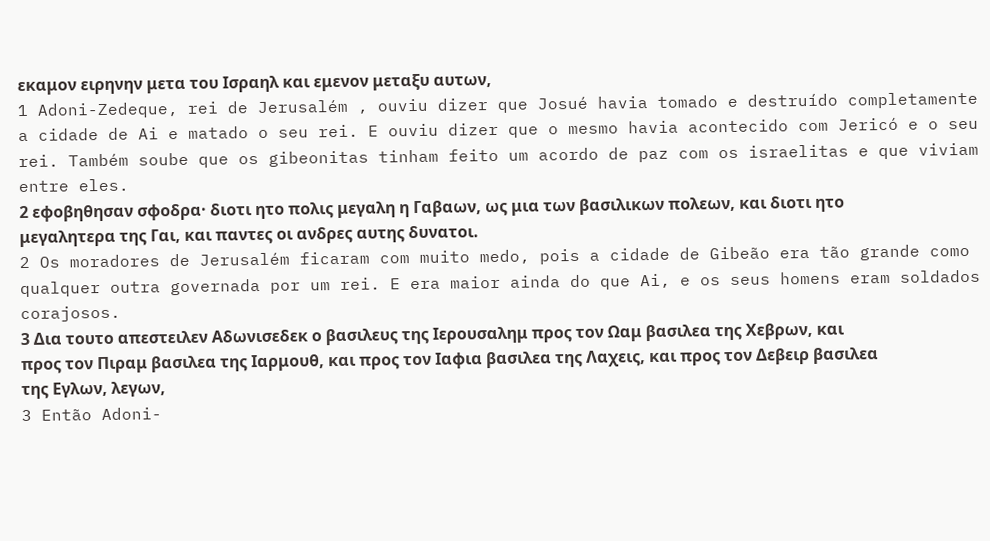εκαμον ειρηνην μετα του Ισραηλ και εμενον μεταξυ αυτων,
1 Adoni-Zedeque, rei de Jerusalém , ouviu dizer que Josué havia tomado e destruído completamente a cidade de Ai e matado o seu rei. E ouviu dizer que o mesmo havia acontecido com Jericó e o seu rei. Também soube que os gibeonitas tinham feito um acordo de paz com os israelitas e que viviam entre eles.
2 εφοβηθησαν σφοδρα· διοτι ητο πολις μεγαλη η Γαβαων, ως μια των βασιλικων πολεων, και διοτι ητο μεγαλητερα της Γαι, και παντες οι ανδρες αυτης δυνατοι.
2 Os moradores de Jerusalém ficaram com muito medo, pois a cidade de Gibeão era tão grande como qualquer outra governada por um rei. E era maior ainda do que Ai, e os seus homens eram soldados corajosos.
3 Δια τουτο απεστειλεν Αδωνισεδεκ ο βασιλευς της Ιερουσαλημ προς τον Ωαμ βασιλεα της Χεβρων, και προς τον Πιραμ βασιλεα της Ιαρμουθ, και προς τον Ιαφια βασιλεα της Λαχεις, και προς τον Δεβειρ βασιλεα της Εγλων, λεγων,
3 Então Adoni-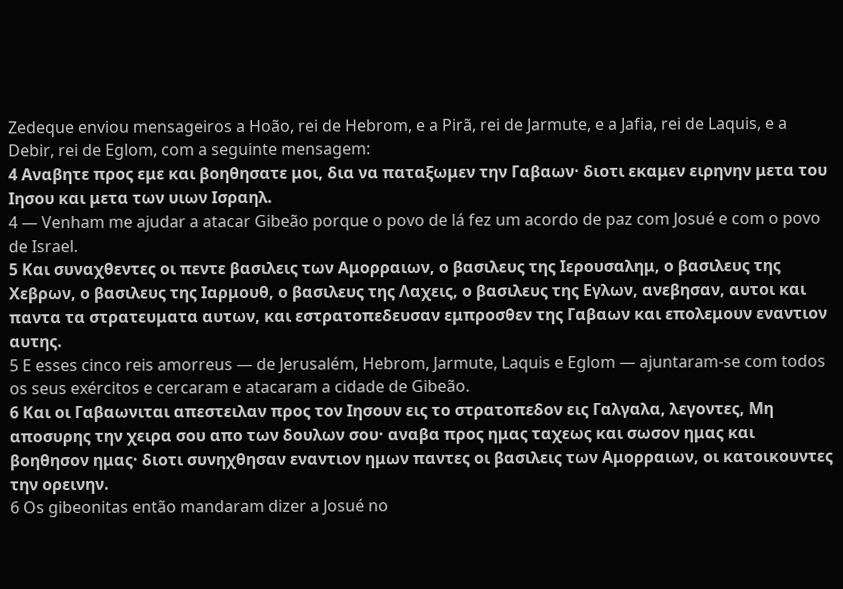Zedeque enviou mensageiros a Hoão, rei de Hebrom, e a Pirã, rei de Jarmute, e a Jafia, rei de Laquis, e a Debir, rei de Eglom, com a seguinte mensagem:
4 Αναβητε προς εμε και βοηθησατε μοι, δια να παταξωμεν την Γαβαων· διοτι εκαμεν ειρηνην μετα του Ιησου και μετα των υιων Ισραηλ.
4 — Venham me ajudar a atacar Gibeão porque o povo de lá fez um acordo de paz com Josué e com o povo de Israel.
5 Και συναχθεντες οι πεντε βασιλεις των Αμορραιων, ο βασιλευς της Ιερουσαλημ, ο βασιλευς της Χεβρων, ο βασιλευς της Ιαρμουθ, ο βασιλευς της Λαχεις, ο βασιλευς της Εγλων, ανεβησαν, αυτοι και παντα τα στρατευματα αυτων, και εστρατοπεδευσαν εμπροσθεν της Γαβαων και επολεμουν εναντιον αυτης.
5 E esses cinco reis amorreus — de Jerusalém, Hebrom, Jarmute, Laquis e Eglom — ajuntaram-se com todos os seus exércitos e cercaram e atacaram a cidade de Gibeão.
6 Και οι Γαβαωνιται απεστειλαν προς τον Ιησουν εις το στρατοπεδον εις Γαλγαλα, λεγοντες, Μη αποσυρης την χειρα σου απο των δουλων σου· αναβα προς ημας ταχεως και σωσον ημας και βοηθησον ημας· διοτι συνηχθησαν εναντιον ημων παντες οι βασιλεις των Αμορραιων, οι κατοικουντες την ορεινην.
6 Os gibeonitas então mandaram dizer a Josué no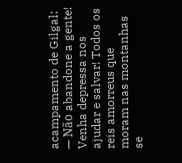acampamento de Gilgal: — Não abandone a gente! Venha depressa nos ajudar e salvar! Todos os reis amorreus que moram nas montanhas se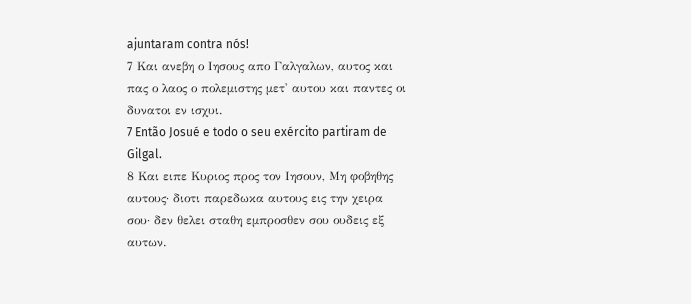ajuntaram contra nós!
7 Και ανεβη ο Ιησους απο Γαλγαλων, αυτος και πας ο λαος ο πολεμιστης μετ' αυτου και παντες οι δυνατοι εν ισχυι.
7 Então Josué e todo o seu exército partiram de Gilgal.
8 Και ειπε Κυριος προς τον Ιησουν, Μη φοβηθης αυτους· διοτι παρεδωκα αυτους εις την χειρα σου· δεν θελει σταθη εμπροσθεν σου ουδεις εξ αυτων.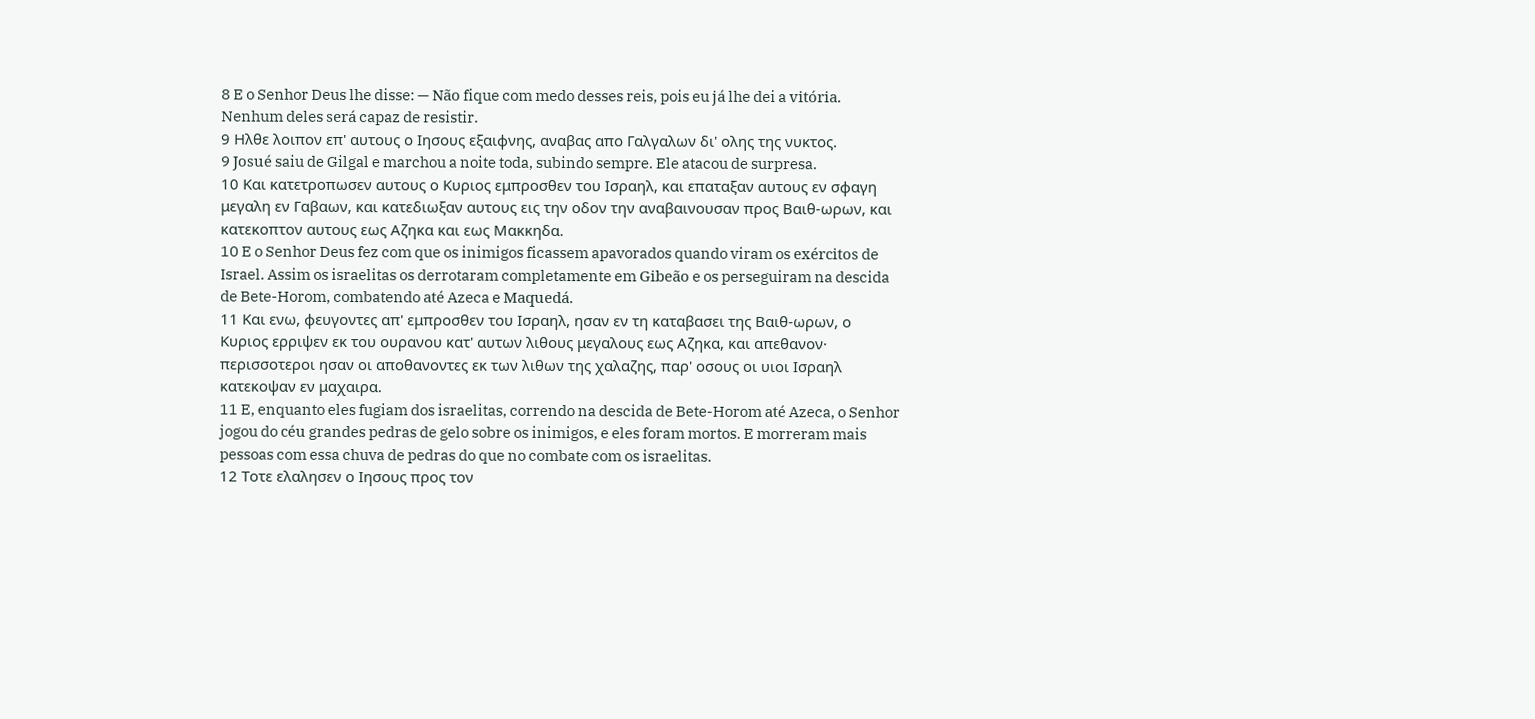8 E o Senhor Deus lhe disse: — Não fique com medo desses reis, pois eu já lhe dei a vitória. Nenhum deles será capaz de resistir.
9 Ηλθε λοιπον επ' αυτους ο Ιησους εξαιφνης, αναβας απο Γαλγαλων δι' ολης της νυκτος.
9 Josué saiu de Gilgal e marchou a noite toda, subindo sempre. Ele atacou de surpresa.
10 Και κατετροπωσεν αυτους ο Κυριος εμπροσθεν του Ισραηλ, και επαταξαν αυτους εν σφαγη μεγαλη εν Γαβαων, και κατεδιωξαν αυτους εις την οδον την αναβαινουσαν προς Βαιθ-ωρων, και κατεκοπτον αυτους εως Αζηκα και εως Μακκηδα.
10 E o Senhor Deus fez com que os inimigos ficassem apavorados quando viram os exércitos de Israel. Assim os israelitas os derrotaram completamente em Gibeão e os perseguiram na descida de Bete-Horom, combatendo até Azeca e Maquedá.
11 Και ενω, φευγοντες απ' εμπροσθεν του Ισραηλ, ησαν εν τη καταβασει της Βαιθ-ωρων, ο Κυριος ερριψεν εκ του ουρανου κατ' αυτων λιθους μεγαλους εως Αζηκα, και απεθανον· περισσοτεροι ησαν οι αποθανοντες εκ των λιθων της χαλαζης, παρ' οσους οι υιοι Ισραηλ κατεκοψαν εν μαχαιρα.
11 E, enquanto eles fugiam dos israelitas, correndo na descida de Bete-Horom até Azeca, o Senhor jogou do céu grandes pedras de gelo sobre os inimigos, e eles foram mortos. E morreram mais pessoas com essa chuva de pedras do que no combate com os israelitas.
12 Τοτε ελαλησεν ο Ιησους προς τον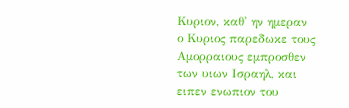Κυριον, καθ' ην ημεραν ο Κυριος παρεδωκε τους Αμορραιους εμπροσθεν των υιων Ισραηλ, και ειπεν ενωπιον του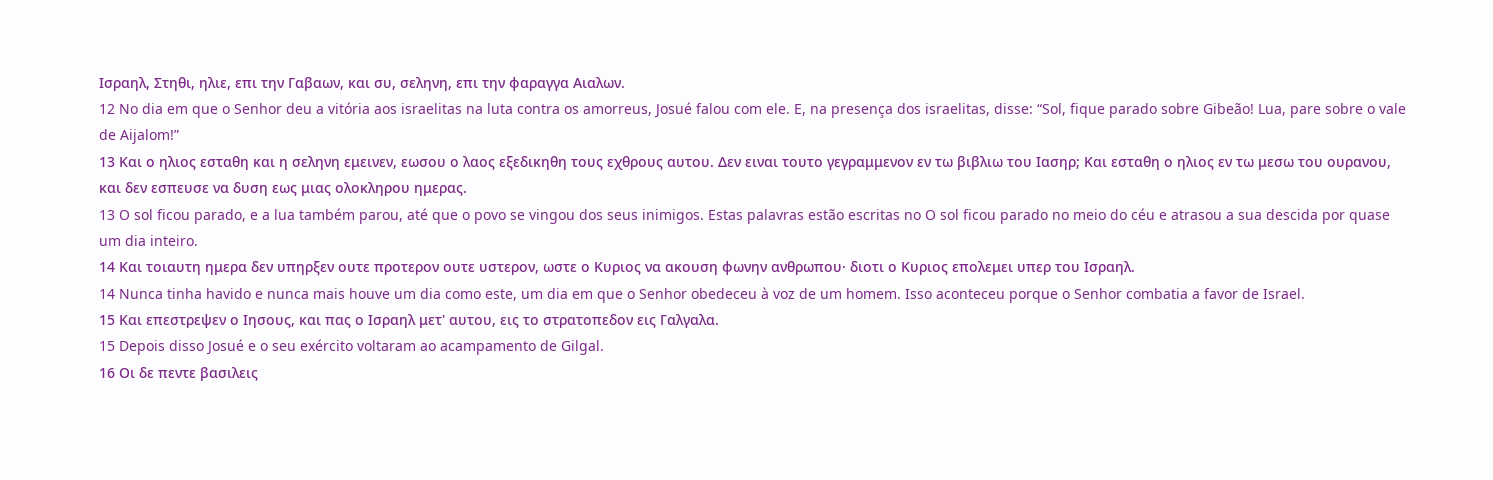Ισραηλ, Στηθι, ηλιε, επι την Γαβαων, και συ, σεληνη, επι την φαραγγα Αιαλων.
12 No dia em que o Senhor deu a vitória aos israelitas na luta contra os amorreus, Josué falou com ele. E, na presença dos israelitas, disse: “Sol, fique parado sobre Gibeão! Lua, pare sobre o vale de Aijalom!”
13 Και ο ηλιος εσταθη και η σεληνη εμεινεν, εωσου ο λαος εξεδικηθη τους εχθρους αυτου. Δεν ειναι τουτο γεγραμμενον εν τω βιβλιω του Ιασηρ; Και εσταθη ο ηλιος εν τω μεσω του ουρανου, και δεν εσπευσε να δυση εως μιας ολοκληρου ημερας.
13 O sol ficou parado, e a lua também parou, até que o povo se vingou dos seus inimigos. Estas palavras estão escritas no O sol ficou parado no meio do céu e atrasou a sua descida por quase um dia inteiro.
14 Και τοιαυτη ημερα δεν υπηρξεν ουτε προτερον ουτε υστερον, ωστε ο Κυριος να ακουση φωνην ανθρωπου· διοτι ο Κυριος επολεμει υπερ του Ισραηλ.
14 Nunca tinha havido e nunca mais houve um dia como este, um dia em que o Senhor obedeceu à voz de um homem. Isso aconteceu porque o Senhor combatia a favor de Israel.
15 Και επεστρεψεν ο Ιησους, και πας ο Ισραηλ μετ' αυτου, εις το στρατοπεδον εις Γαλγαλα.
15 Depois disso Josué e o seu exército voltaram ao acampamento de Gilgal.
16 Οι δε πεντε βασιλεις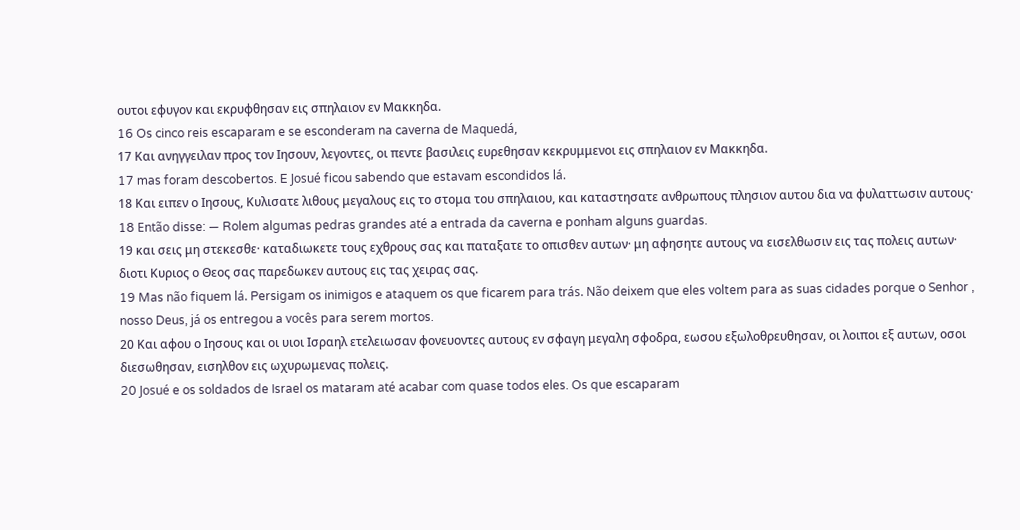ουτοι εφυγον και εκρυφθησαν εις σπηλαιον εν Μακκηδα.
16 Os cinco reis escaparam e se esconderam na caverna de Maquedá,
17 Και ανηγγειλαν προς τον Ιησουν, λεγοντες, οι πεντε βασιλεις ευρεθησαν κεκρυμμενοι εις σπηλαιον εν Μακκηδα.
17 mas foram descobertos. E Josué ficou sabendo que estavam escondidos lá.
18 Και ειπεν ο Ιησους, Κυλισατε λιθους μεγαλους εις το στομα του σπηλαιου, και καταστησατε ανθρωπους πλησιον αυτου δια να φυλαττωσιν αυτους·
18 Então disse: — Rolem algumas pedras grandes até a entrada da caverna e ponham alguns guardas.
19 και σεις μη στεκεσθε· καταδιωκετε τους εχθρους σας και παταξατε το οπισθεν αυτων· μη αφησητε αυτους να εισελθωσιν εις τας πολεις αυτων· διοτι Κυριος ο Θεος σας παρεδωκεν αυτους εις τας χειρας σας.
19 Mas não fiquem lá. Persigam os inimigos e ataquem os que ficarem para trás. Não deixem que eles voltem para as suas cidades porque o Senhor , nosso Deus, já os entregou a vocês para serem mortos.
20 Και αφου ο Ιησους και οι υιοι Ισραηλ ετελειωσαν φονευοντες αυτους εν σφαγη μεγαλη σφοδρα, εωσου εξωλοθρευθησαν, οι λοιποι εξ αυτων, οσοι διεσωθησαν, εισηλθον εις ωχυρωμενας πολεις.
20 Josué e os soldados de Israel os mataram até acabar com quase todos eles. Os que escaparam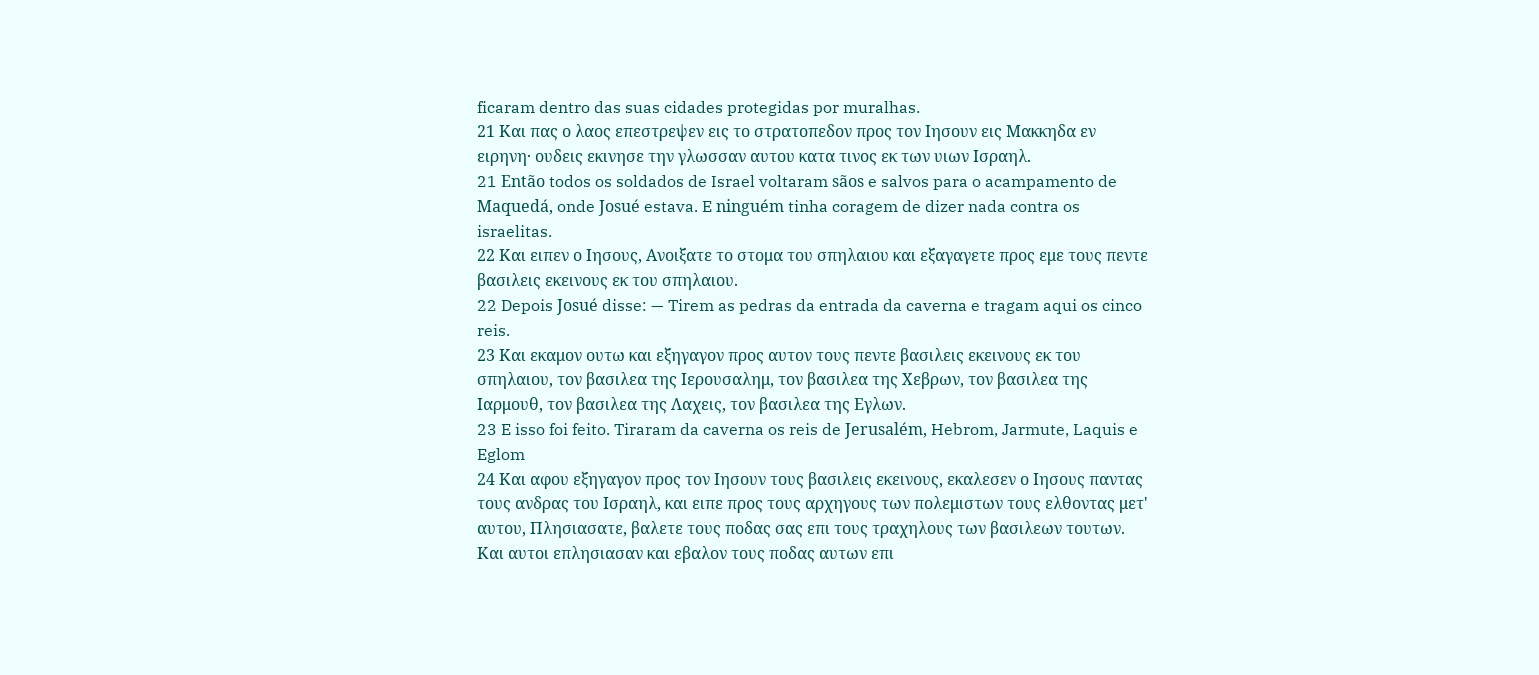ficaram dentro das suas cidades protegidas por muralhas.
21 Και πας ο λαος επεστρεψεν εις το στρατοπεδον προς τον Ιησουν εις Μακκηδα εν ειρηνη· ουδεις εκινησε την γλωσσαν αυτου κατα τινος εκ των υιων Ισραηλ.
21 Então todos os soldados de Israel voltaram sãos e salvos para o acampamento de Maquedá, onde Josué estava. E ninguém tinha coragem de dizer nada contra os israelitas.
22 Και ειπεν ο Ιησους, Ανοιξατε το στομα του σπηλαιου και εξαγαγετε προς εμε τους πεντε βασιλεις εκεινους εκ του σπηλαιου.
22 Depois Josué disse: — Tirem as pedras da entrada da caverna e tragam aqui os cinco reis.
23 Και εκαμον ουτω και εξηγαγον προς αυτον τους πεντε βασιλεις εκεινους εκ του σπηλαιου, τον βασιλεα της Ιερουσαλημ, τον βασιλεα της Χεβρων, τον βασιλεα της Ιαρμουθ, τον βασιλεα της Λαχεις, τον βασιλεα της Εγλων.
23 E isso foi feito. Tiraram da caverna os reis de Jerusalém, Hebrom, Jarmute, Laquis e Eglom
24 Και αφου εξηγαγον προς τον Ιησουν τους βασιλεις εκεινους, εκαλεσεν ο Ιησους παντας τους ανδρας του Ισραηλ, και ειπε προς τους αρχηγους των πολεμιστων τους ελθοντας μετ' αυτου, Πλησιασατε, βαλετε τους ποδας σας επι τους τραχηλους των βασιλεων τουτων. Και αυτοι επλησιασαν και εβαλον τους ποδας αυτων επι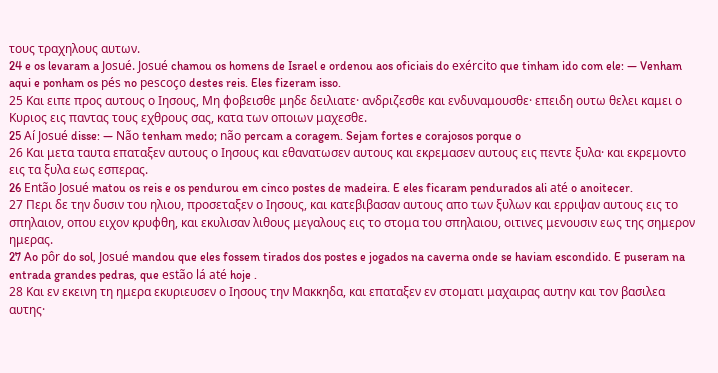τους τραχηλους αυτων.
24 e os levaram a Josué. Josué chamou os homens de Israel e ordenou aos oficiais do exército que tinham ido com ele: — Venham aqui e ponham os pés no pescoço destes reis. Eles fizeram isso.
25 Και ειπε προς αυτους ο Ιησους, Μη φοβεισθε μηδε δειλιατε· ανδριζεσθε και ενδυναμουσθε· επειδη ουτω θελει καμει ο Κυριος εις παντας τους εχθρους σας, κατα των οποιων μαχεσθε.
25 Aí Josué disse: — Não tenham medo; não percam a coragem. Sejam fortes e corajosos porque o
26 Και μετα ταυτα επαταξεν αυτους ο Ιησους και εθανατωσεν αυτους και εκρεμασεν αυτους εις πεντε ξυλα· και εκρεμοντο εις τα ξυλα εως εσπερας.
26 Então Josué matou os reis e os pendurou em cinco postes de madeira. E eles ficaram pendurados ali até o anoitecer.
27 Περι δε την δυσιν του ηλιου, προσεταξεν ο Ιησους, και κατεβιβασαν αυτους απο των ξυλων και ερριψαν αυτους εις το σπηλαιον, οπου ειχον κρυφθη, και εκυλισαν λιθους μεγαλους εις το στομα του σπηλαιου, οιτινες μενουσιν εως της σημερον ημερας.
27 Ao pôr do sol, Josué mandou que eles fossem tirados dos postes e jogados na caverna onde se haviam escondido. E puseram na entrada grandes pedras, que estão lá até hoje .
28 Και εν εκεινη τη ημερα εκυριευσεν ο Ιησους την Μακκηδα, και επαταξεν εν στοματι μαχαιρας αυτην και τον βασιλεα αυτης·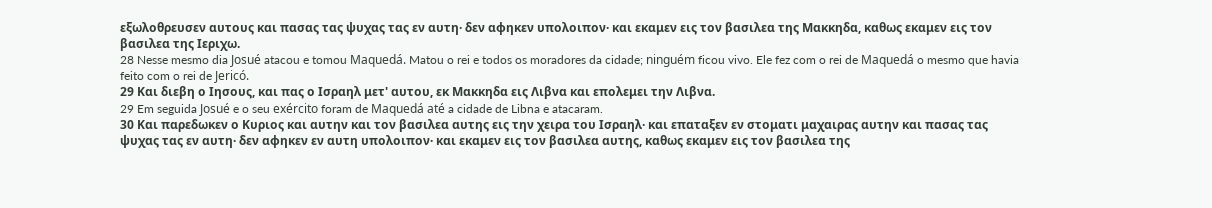εξωλοθρευσεν αυτους και πασας τας ψυχας τας εν αυτη· δεν αφηκεν υπολοιπον· και εκαμεν εις τον βασιλεα της Μακκηδα, καθως εκαμεν εις τον βασιλεα της Ιεριχω.
28 Nesse mesmo dia Josué atacou e tomou Maquedá. Matou o rei e todos os moradores da cidade; ninguém ficou vivo. Ele fez com o rei de Maquedá o mesmo que havia feito com o rei de Jericó.
29 Και διεβη ο Ιησους, και πας ο Ισραηλ μετ' αυτου, εκ Μακκηδα εις Λιβνα και επολεμει την Λιβνα.
29 Em seguida Josué e o seu exército foram de Maquedá até a cidade de Libna e atacaram.
30 Και παρεδωκεν ο Κυριος και αυτην και τον βασιλεα αυτης εις την χειρα του Ισραηλ· και επαταξεν εν στοματι μαχαιρας αυτην και πασας τας ψυχας τας εν αυτη· δεν αφηκεν εν αυτη υπολοιπον· και εκαμεν εις τον βασιλεα αυτης, καθως εκαμεν εις τον βασιλεα της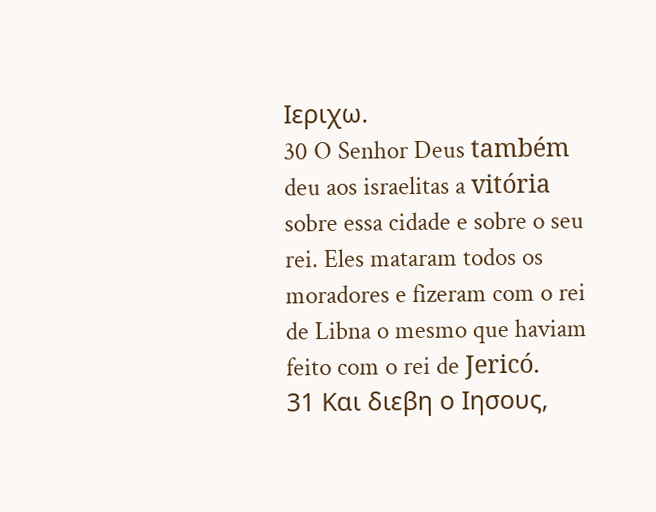Ιεριχω.
30 O Senhor Deus também deu aos israelitas a vitória sobre essa cidade e sobre o seu rei. Eles mataram todos os moradores e fizeram com o rei de Libna o mesmo que haviam feito com o rei de Jericó.
31 Και διεβη ο Ιησους,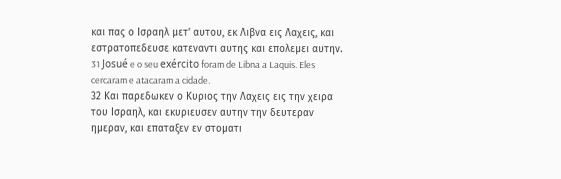και πας ο Ισραηλ μετ' αυτου, εκ Λιβνα εις Λαχεις, και εστρατοπεδευσε κατεναντι αυτης και επολεμει αυτην.
31 Josué e o seu exército foram de Libna a Laquis. Eles cercaram e atacaram a cidade.
32 Και παρεδωκεν ο Κυριος την Λαχεις εις την χειρα του Ισραηλ, και εκυριευσεν αυτην την δευτεραν ημεραν, και επαταξεν εν στοματι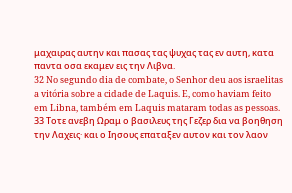μαχαιρας αυτην και πασας τας ψυχας τας εν αυτη, κατα παντα οσα εκαμεν εις την Λιβνα.
32 No segundo dia de combate, o Senhor deu aos israelitas a vitória sobre a cidade de Laquis. E, como haviam feito em Libna, também em Laquis mataram todas as pessoas.
33 Τοτε ανεβη Ωραμ ο βασιλευς της Γεζερ δια να βοηθηση την Λαχεις· και ο Ιησους επαταξεν αυτον και τον λαον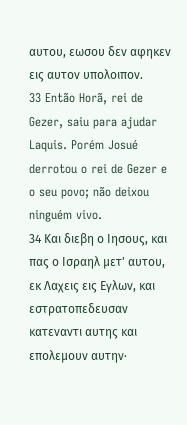αυτου, εωσου δεν αφηκεν εις αυτον υπολοιπον.
33 Então Horã, rei de Gezer, saiu para ajudar Laquis. Porém Josué derrotou o rei de Gezer e o seu povo; não deixou ninguém vivo.
34 Και διεβη ο Ιησους, και πας ο Ισραηλ μετ' αυτου, εκ Λαχεις εις Εγλων, και εστρατοπεδευσαν κατεναντι αυτης και επολεμουν αυτην·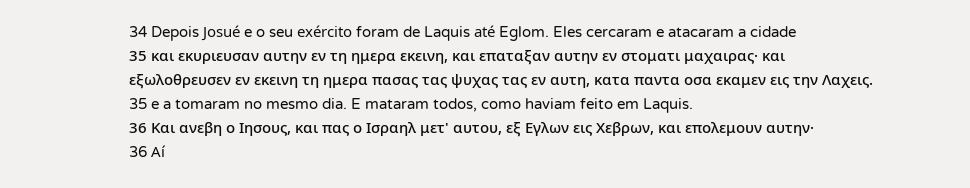34 Depois Josué e o seu exército foram de Laquis até Eglom. Eles cercaram e atacaram a cidade
35 και εκυριευσαν αυτην εν τη ημερα εκεινη, και επαταξαν αυτην εν στοματι μαχαιρας· και εξωλοθρευσεν εν εκεινη τη ημερα πασας τας ψυχας τας εν αυτη, κατα παντα οσα εκαμεν εις την Λαχεις.
35 e a tomaram no mesmo dia. E mataram todos, como haviam feito em Laquis.
36 Και ανεβη ο Ιησους, και πας ο Ισραηλ μετ' αυτου, εξ Εγλων εις Χεβρων, και επολεμουν αυτην·
36 Aí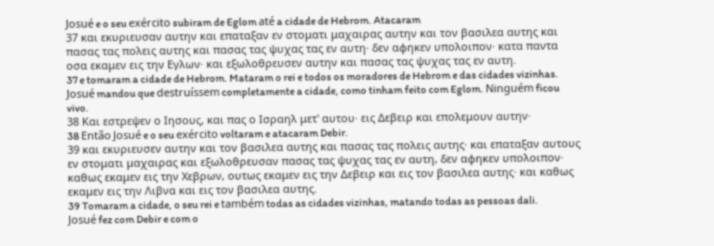Josué e o seu exército subiram de Eglom até a cidade de Hebrom. Atacaram
37 και εκυριευσαν αυτην και επαταξαν εν στοματι μαχαιρας αυτην και τον βασιλεα αυτης και πασας τας πολεις αυτης και πασας τας ψυχας τας εν αυτη· δεν αφηκεν υπολοιπον· κατα παντα οσα εκαμεν εις την Εγλων· και εξωλοθρευσεν αυτην και πασας τας ψυχας τας εν αυτη.
37 e tomaram a cidade de Hebrom. Mataram o rei e todos os moradores de Hebrom e das cidades vizinhas. Josué mandou que destruíssem completamente a cidade, como tinham feito com Eglom. Ninguém ficou vivo.
38 Και εστρεψεν ο Ιησους, και πας ο Ισραηλ μετ' αυτου· εις Δεβειρ και επολεμουν αυτην·
38 Então Josué e o seu exército voltaram e atacaram Debir.
39 και εκυριευσεν αυτην και τον βασιλεα αυτης και πασας τας πολεις αυτης· και επαταξαν αυτους εν στοματι μαχαιρας και εξωλοθρευσαν πασας τας ψυχας τας εν αυτη, δεν αφηκεν υπολοιπον· καθως εκαμεν εις την Χεβρων, ουτως εκαμεν εις την Δεβειρ και εις τον βασιλεα αυτης· και καθως εκαμεν εις την Λιβνα και εις τον βασιλεα αυτης.
39 Tomaram a cidade, o seu rei e também todas as cidades vizinhas, matando todas as pessoas dali. Josué fez com Debir e com o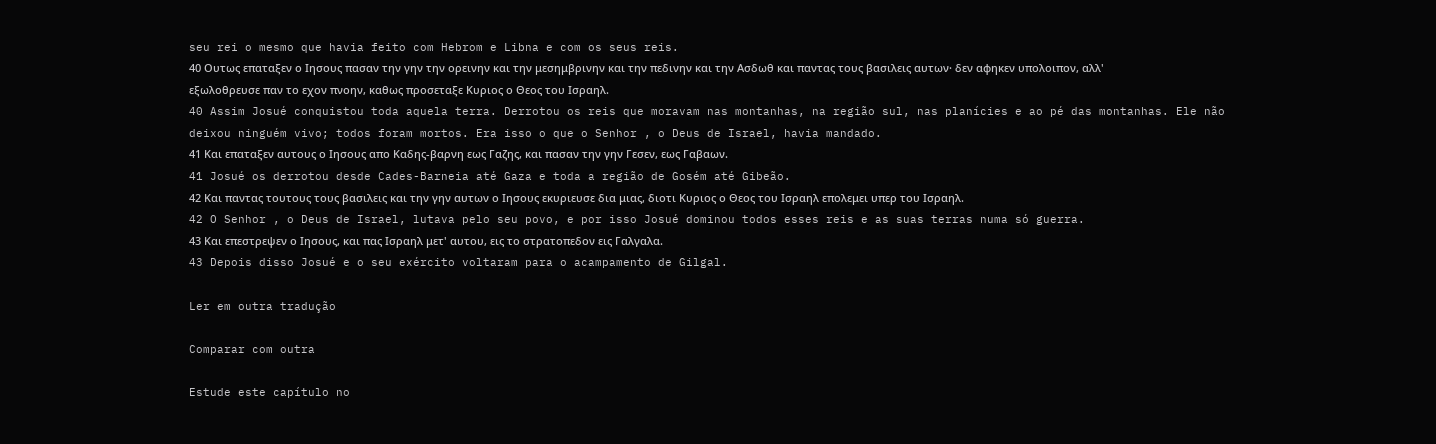seu rei o mesmo que havia feito com Hebrom e Libna e com os seus reis.
40 Ουτως επαταξεν ο Ιησους πασαν την γην την ορεινην και την μεσημβρινην και την πεδινην και την Ασδωθ και παντας τους βασιλεις αυτων· δεν αφηκεν υπολοιπον, αλλ' εξωλοθρευσε παν το εχον πνοην, καθως προσεταξε Κυριος ο Θεος του Ισραηλ.
40 Assim Josué conquistou toda aquela terra. Derrotou os reis que moravam nas montanhas, na região sul, nas planícies e ao pé das montanhas. Ele não deixou ninguém vivo; todos foram mortos. Era isso o que o Senhor , o Deus de Israel, havia mandado.
41 Και επαταξεν αυτους ο Ιησους απο Καδης-βαρνη εως Γαζης, και πασαν την γην Γεσεν, εως Γαβαων.
41 Josué os derrotou desde Cades-Barneia até Gaza e toda a região de Gosém até Gibeão.
42 Και παντας τουτους τους βασιλεις και την γην αυτων ο Ιησους εκυριευσε δια μιας, διοτι Κυριος ο Θεος του Ισραηλ επολεμει υπερ του Ισραηλ.
42 O Senhor , o Deus de Israel, lutava pelo seu povo, e por isso Josué dominou todos esses reis e as suas terras numa só guerra.
43 Και επεστρεψεν ο Ιησους, και πας Ισραηλ μετ' αυτου, εις το στρατοπεδον εις Γαλγαλα.
43 Depois disso Josué e o seu exército voltaram para o acampamento de Gilgal.

Ler em outra tradução

Comparar com outra

Estude este capítulo no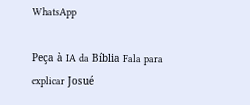WhatsApp

Peça à IA da Bíblia Fala para explicar Josué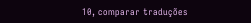10, comparar traduções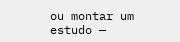ou montar um estudo —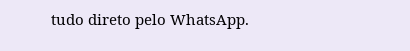tudo direto pelo WhatsApp.